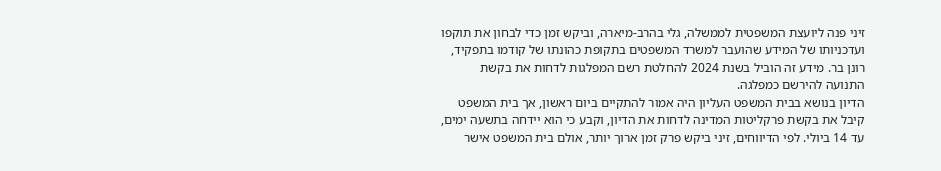זיני פנה ליועצת המשפטית לממשלה, גלי בהרב-מיארה, וביקש זמן כדי לבחון את תוקפו ועדכניותו של המידע שהועבר למשרד המשפטים בתקופת כהונתו של קודמו בתפקיד, רונן בר. מידע זה הוביל בשנת 2024 להחלטת רשם המפלגות לדחות את בקשת התנועה להירשם כמפלגה.
הדיון בנושא בבית המשפט העליון היה אמור להתקיים ביום ראשון, אך בית המשפט קיבל את בקשת פרקליטות המדינה לדחות את הדיון, וקבע כי הוא יידחה בתשעה ימים, עד 14 ביולי. לפי הדיווחים, זיני ביקש פרק זמן ארוך יותר, אולם בית המשפט אישר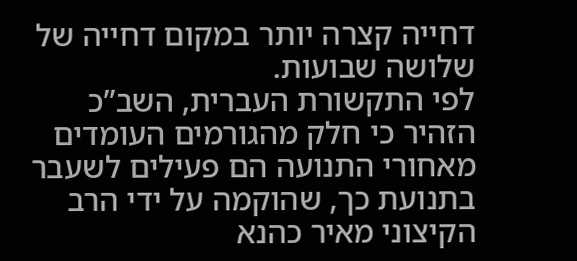דחייה קצרה יותר במקום דחייה של שלושה שבועות.
לפי התקשורת העברית, השב”כ הזהיר כי חלק מהגורמים העומדים מאחורי התנועה הם פעילים לשעבר בתנועת כך, שהוקמה על ידי הרב הקיצוני מאיר כהנא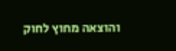והוצאה מחוץ לחוק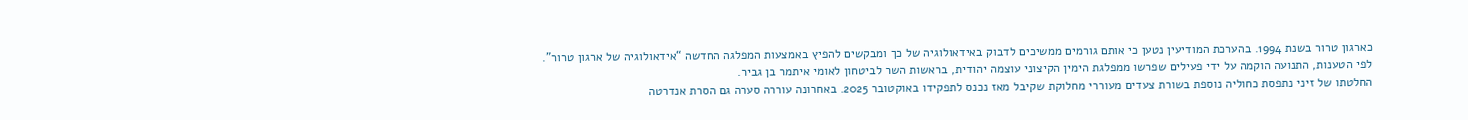כארגון טרור בשנת 1994. בהערכת המודיעין נטען כי אותם גורמים ממשיכים לדבוק באידאולוגיה של כך ומבקשים להפיץ באמצעות המפלגה החדשה “אידאולוגיה של ארגון טרור”.
לפי הטענות, התנועה הוקמה על ידי פעילים שפרשו ממפלגת הימין הקיצוני עוצמה יהודית, בראשות השר לביטחון לאומי איתמר בן גביר.
החלטתו של זיני נתפסת כחוליה נוספת בשורת צעדים מעוררי מחלוקת שקיבל מאז נכנס לתפקידו באוקטובר 2025. באחרונה עוררה סערה גם הסרת אנדרטה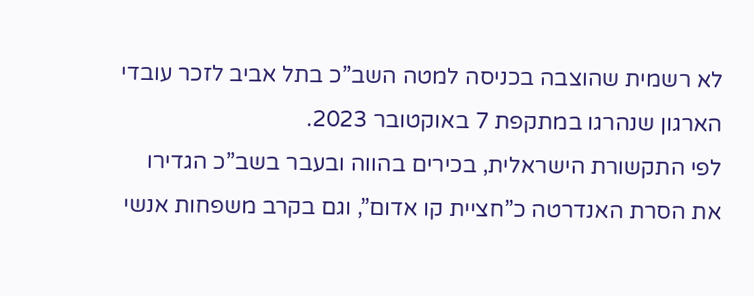לא רשמית שהוצבה בכניסה למטה השב”כ בתל אביב לזכר עובדי הארגון שנהרגו במתקפת 7 באוקטובר 2023.
לפי התקשורת הישראלית, בכירים בהווה ובעבר בשב”כ הגדירו את הסרת האנדרטה כ”חציית קו אדום”, וגם בקרב משפחות אנשי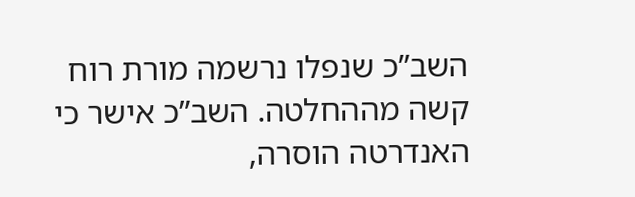השב”כ שנפלו נרשמה מורת רוח קשה מההחלטה. השב”כ אישר כי האנדרטה הוסרה,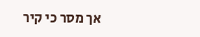אך מסר כי קיר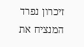זיכרון נפרד המנציח את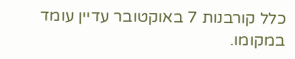כלל קורבנות 7 באוקטובר עדיין עומד במקומו.